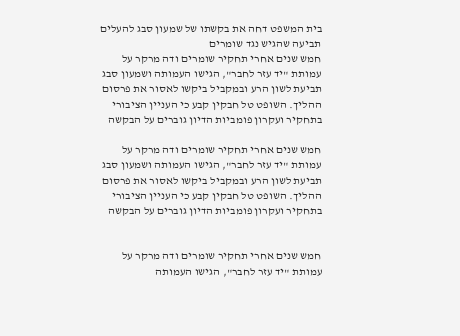בית המשפט דחה את בקשתו של שמעון סבג להעלים תביעה שהגיש נגד שומרים
חמש שנים אחרי תחקיר שומרים ודה מרקר על עמותת "יד עזר לחבר", הגישו העמותה ושמעון סבג תביעת לשון הרע ובמקביל ביקשו לאסור את פרסום ההליך. השופט טל חבקין קבע כי העניין הציבורי בתחקיר ועקרון פומביות הדיון גוברים על הבקשה

חמש שנים אחרי תחקיר שומרים ודה מרקר על עמותת "יד עזר לחבר", הגישו העמותה ושמעון סבג תביעת לשון הרע ובמקביל ביקשו לאסור את פרסום ההליך. השופט טל חבקין קבע כי העניין הציבורי בתחקיר ועקרון פומביות הדיון גוברים על הבקשה


חמש שנים אחרי תחקיר שומרים ודה מרקר על עמותת "יד עזר לחבר", הגישו העמותה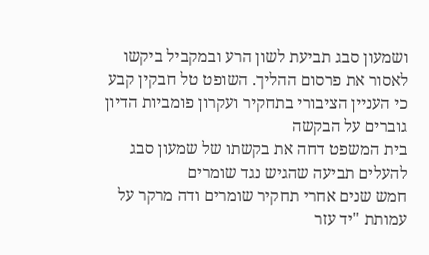ושמעון סבג תביעת לשון הרע ובמקביל ביקשו לאסור את פרסום ההליך. השופט טל חבקין קבע כי העניין הציבורי בתחקיר ועקרון פומביות הדיון גוברים על הבקשה
בית המשפט דחה את בקשתו של שמעון סבג להעלים תביעה שהגיש נגד שומרים
חמש שנים אחרי תחקיר שומרים ודה מרקר על עמותת "יד עזר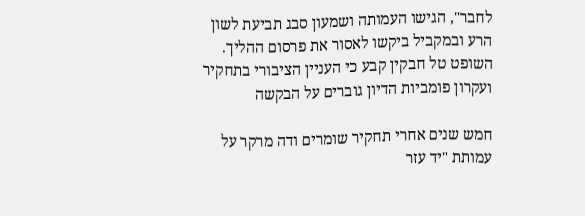לחבר", הגישו העמותה ושמעון סבג תביעת לשון הרע ובמקביל ביקשו לאסור את פרסום ההליך. השופט טל חבקין קבע כי העניין הציבורי בתחקיר ועקרון פומביות הדיון גוברים על הבקשה

חמש שנים אחרי תחקיר שומרים ודה מרקר על עמותת "יד עזר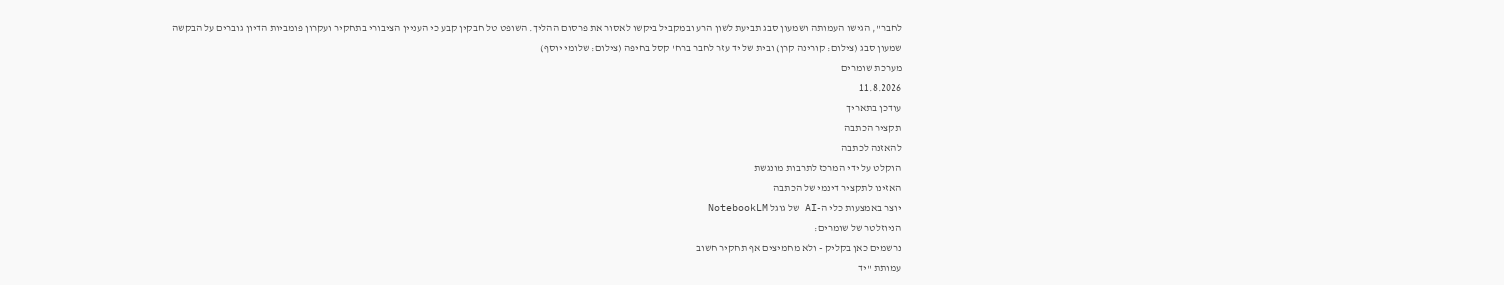לחבר", הגישו העמותה ושמעון סבג תביעת לשון הרע ובמקביל ביקשו לאסור את פרסום ההליך. השופט טל חבקין קבע כי העניין הציבורי בתחקיר ועקרון פומביות הדיון גוברים על הבקשה
שמעון סבג (צילום: קורינה קרן) ובית של יד עזר לחבר ברח' קסל בחיפה (צילום: שלומי יוסף)
מערכת שומרים
11.8.2026
עודכן בתאריך
תקציר הכתבה
להאזנה לכתבה
הוקלט על ידי המרכז לתרבות מונגשת
האזינו לתקציר דינמי של הכתבה
יוצר באמצעות כלי ה-AI של גוגל NotebookLM
הניוזלטר של שומרים:
נרשמים כאן בקליק - ולא מחמיצים אף תחקיר חשוב
עמותת "יד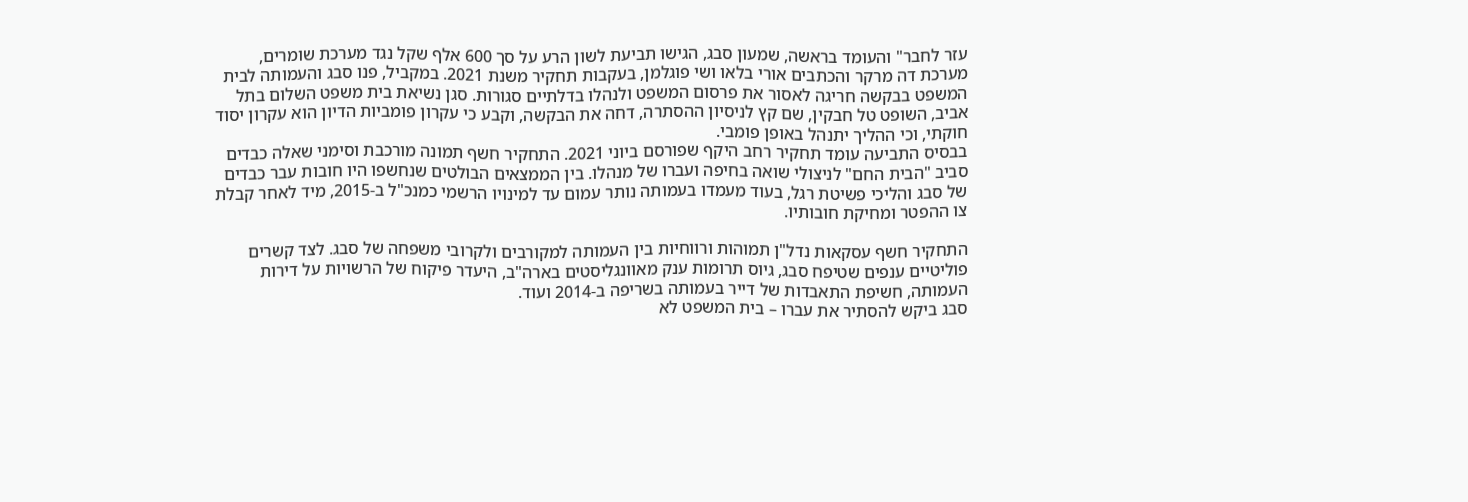עזר לחבר" והעומד בראשה, שמעון סבג, הגישו תביעת לשון הרע על סך 600 אלף שקל נגד מערכת שומרים, מערכת דה מרקר והכתבים אורי בלאו ושי פוגלמן, בעקבות תחקיר משנת 2021. במקביל, פנו סבג והעמותה לבית המשפט בבקשה חריגה לאסור את פרסום המשפט ולנהלו בדלתיים סגורות. סגן נשיאת בית משפט השלום בתל אביב, השופט טל חבקין, שם קץ לניסיון ההסתרה, דחה את הבקשה, וקבע כי עקרון פומביות הדיון הוא עקרון יסוד חוקתי, וכי ההליך יתנהל באופן פומבי.
בבסיס התביעה עומד תחקיר רחב היקף שפורסם ביוני 2021. התחקיר חשף תמונה מורכבת וסימני שאלה כבדים סביב "הבית החם" לניצולי שואה בחיפה ועברו של מנהלו. בין הממצאים הבולטים שנחשפו היו חובות עבר כבדים של סבג והליכי פשיטת רגל, בעוד מעמדו בעמותה נותר עמום עד למינויו הרשמי כמנכ"ל ב-2015, מיד לאחר קבלת צו ההפטר ומחיקת חובותיו.

התחקיר חשף עסקאות נדל"ן תמוהות ורווחיות בין העמותה למקורבים ולקרובי משפחה של סבג. לצד קשרים פוליטיים ענפים שטיפח סבג, גיוס תרומות ענק מאוונגליסטים בארה"ב, היעדר פיקוח של הרשויות על דירות העמותה, חשיפת התאבדות של דייר בעמותה בשריפה ב-2014 ועוד.
סבג ביקש להסתיר את עברו – בית המשפט לא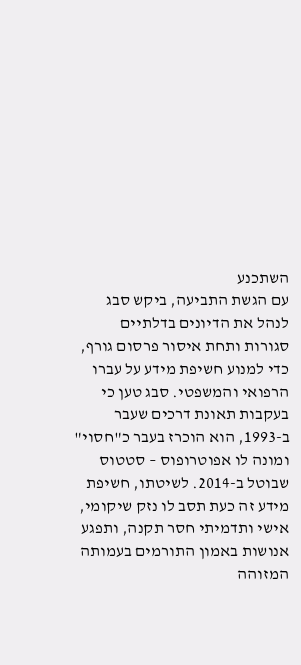השתכנע
עם הגשת התביעה, ביקש סבג לנהל את הדיונים בדלתיים סגורות ותחת איסור פרסום גורף, כדי למנוע חשיפת מידע על עברו הרפואי והמשפטי. סבג טען כי בעקבות תאונת דרכים שעבר ב-1993, הוא הוכרז בעבר כ"חסוי" ומונה לו אפוטרופוס – סטטוס שבוטל ב-2014. לשיטתו, חשיפת מידע זה כעת תסב לו נזק שיקומי, אישי ותדמיתי חסר תקנה, ותפגע אנושות באמון התורמים בעמותה המזוהה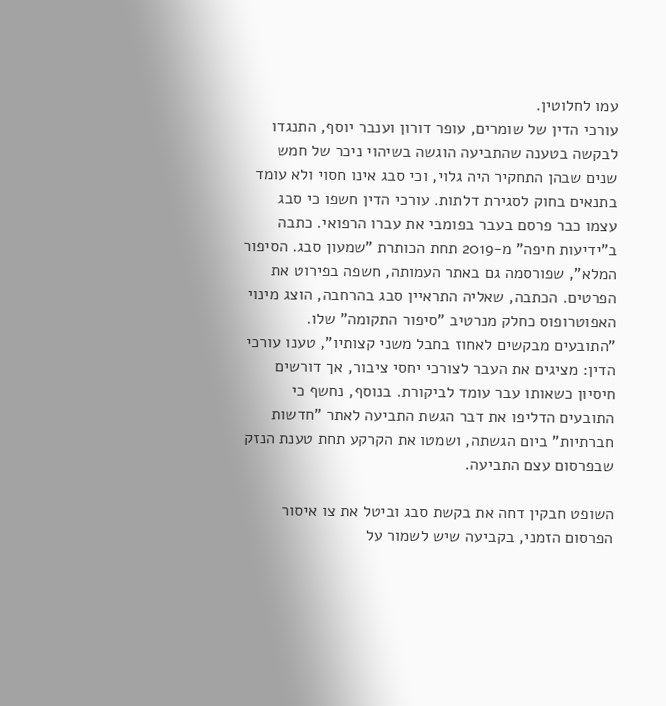עמו לחלוטין.
עורכי הדין של שומרים, עופר דורון וענבר יוסף, התנגדו לבקשה בטענה שהתביעה הוגשה בשיהוי ניכר של חמש שנים שבהן התחקיר היה גלוי, וכי סבג אינו חסוי ולא עומד בתנאים בחוק לסגירת דלתות. עורכי הדין חשפו כי סבג עצמו כבר פרסם בעבר בפומבי את עברו הרפואי. כתבה ב"ידיעות חיפה" מ-2019 תחת הכותרת "שמעון סבג. הסיפור המלא", שפורסמה גם באתר העמותה, חשפה בפירוט את הפרטים. הכתבה, שאליה התראיין סבג בהרחבה, הוצג מינוי האפוטרופוס כחלק מנרטיב "סיפור התקומה" שלו.
"התובעים מבקשים לאחוז בחבל משני קצותיו", טענו עורכי הדין: מציגים את העבר לצורכי יחסי ציבור, אך דורשים חיסיון כשאותו עבר עומד לביקורת. בנוסף, נחשף כי התובעים הדליפו את דבר הגשת התביעה לאתר "חדשות חברתיות" ביום הגשתה, ושמטו את הקרקע תחת טענת הנזק שבפרסום עצם התביעה.

השופט חבקין דחה את בקשת סבג וביטל את צו איסור הפרסום הזמני, בקביעה שיש לשמור על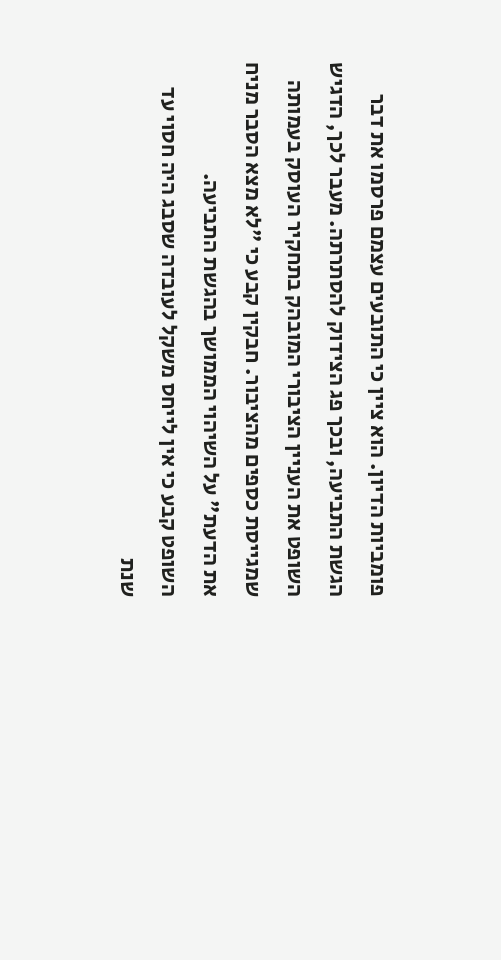פומביות הדיון. הוא ציין כי התובעים עצמם פרסמו את דבר הגשת התביעה, ובכך פג הצידוק להסתרתה. מעבר לכך, הדגיש השופט את העניין הציבורי המובהק בתחקיר העוסק בעמותה שמגייסת כספים מהציבור. חבקין קבע כי "לא מצא הסבר מניח את הדעת" על השיהוי הממושך בהגשת התביעה.
השופט קבע כי אין לייחס משקל לעובדה שסבג היה חסוי עד שנת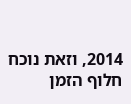2014, וזאת נוכח חלוף הזמן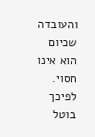והעובדה שכיום הוא אינו חסוי. לפיכך בוטל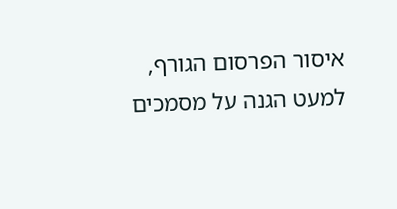איסור הפרסום הגורף, למעט הגנה על מסמכים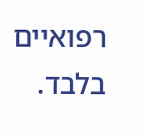רפואיים בלבד.